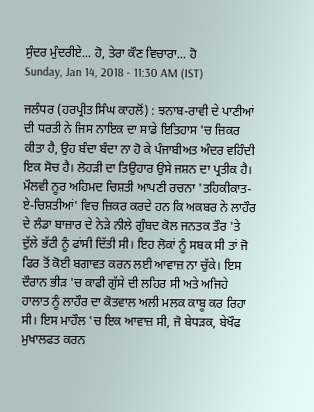ਸੁੰਦਰ ਮੁੰਦਰੀਏ... ਹੋ, ਤੇਰਾ ਕੌਣ ਵਿਚਾਰਾ... ਹੋ
Sunday, Jan 14, 2018 - 11:30 AM (IST)

ਜਲੰਧਰ (ਹਰਪ੍ਰੀਤ ਸਿੰਘ ਕਾਹਲੋਂ) : ਝਨਾਬ-ਰਾਵੀ ਦੇ ਪਾਣੀਆਂ ਦੀ ਧਰਤੀ ਨੇ ਜਿਸ ਨਾਇਕ ਦਾ ਸਾਡੇ ਇਤਿਹਾਸ 'ਚ ਜ਼ਿਕਰ ਕੀਤਾ ਹੈ, ਉਹ ਬੰਦਾ ਬੰਦਾ ਨਾ ਹੋ ਕੇ ਪੰਜਾਬੀਅਤ ਅੰਦਰ ਵਹਿੰਦੀ ਇਕ ਸੋਚ ਹੈ। ਲੋਹੜੀ ਦਾ ਤਿਉਹਾਰ ਉਸੇ ਜਸ਼ਨ ਦਾ ਪ੍ਰਤੀਕ ਹੈ।
ਮੌਲਵੀ ਨੂਰ ਅਹਿਮਦ ਚਿਸ਼ਤੀ ਆਪਣੀ ਰਚਨਾ 'ਤਹਿਕੀਕਾਤ-ਏ-ਚਿਸ਼ਤੀਆਂ' ਵਿਚ ਜ਼ਿਕਰ ਕਰਦੇ ਹਨ ਕਿ ਅਕਬਰ ਨੇ ਲਾਹੌਰ ਦੇ ਲੰਡਾ ਬਾਜ਼ਾਰ ਦੇ ਨੇੜੇ ਨੀਲੇ ਗੁੰਬਦ ਕੋਲ ਜਨਤਕ ਤੌਰ 'ਤੇ ਦੁੱਲੇ ਭੱਟੀ ਨੂੰ ਫਾਂਸੀ ਦਿੱਤੀ ਸੀ। ਇਹ ਲੋਕਾਂ ਨੂੰ ਸਬਕ ਸੀ ਤਾਂ ਜੋ ਫਿਰ ਤੋਂ ਕੋਈ ਬਗਾਵਤ ਕਰਨ ਲਈ ਆਵਾਜ਼ ਨਾ ਚੁੱਕੇ। ਇਸ ਦੌਰਾਨ ਭੀੜ 'ਚ ਕਾਫੀ ਗੁੱਸੇ ਦੀ ਲਹਿਰ ਸੀ ਅਤੇ ਅਜਿਹੇ ਹਾਲਾਤ ਨੂੰ ਲਾਹੌਰ ਦਾ ਕੋਤਵਾਲ ਅਲੀ ਮਲਕ ਕਾਬੂ ਕਰ ਰਿਹਾ ਸੀ। ਇਸ ਮਾਹੌਲ 'ਚ ਇਕ ਆਵਾਜ਼ ਸੀ, ਜੋ ਬੇਧੜਕ, ਬੇਖੌਫ ਮੁਖਾਲਫਤ ਕਰਨ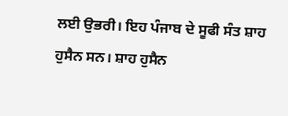ਲਈ ਉਭਰੀ। ਇਹ ਪੰਜਾਬ ਦੇ ਸੂਫੀ ਸੰਤ ਸ਼ਾਹ ਹੁਸੈਨ ਸਨ। ਸ਼ਾਹ ਹੁਸੈਨ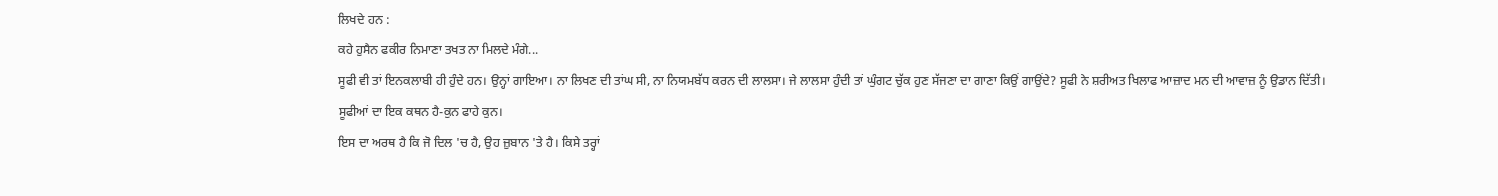ਲਿਖਦੇ ਹਨ :
ਕਹੇ ਹੁਸੈਨ ਫਕੀਰ ਨਿਮਾਣਾ ਤਖਤ ਨਾ ਮਿਲਦੇ ਮੰਗੇ...
ਸੂਫੀ ਵੀ ਤਾਂ ਇਨਕਲਾਬੀ ਹੀ ਹੁੰਦੇ ਹਨ। ਉਨ੍ਹਾਂ ਗਾਇਆ। ਨਾ ਲਿਖਣ ਦੀ ਤਾਂਘ ਸੀ, ਨਾ ਨਿਯਮਬੱਧ ਕਰਨ ਦੀ ਲਾਲਸਾ। ਜੇ ਲਾਲਸਾ ਹੁੰਦੀ ਤਾਂ ਘੁੰਗਟ ਚੁੱਕ ਹੁਣ ਸੱਜਣਾ ਦਾ ਗਾਣਾ ਕਿਉਂ ਗਾਉਂਦੇ? ਸੂਫੀ ਨੇ ਸ਼ਰੀਅਤ ਖਿਲਾਫ ਆਜ਼ਾਦ ਮਨ ਦੀ ਆਵਾਜ਼ ਨੂੰ ਉਡਾਨ ਦਿੱਤੀ।
ਸੂਫੀਆਂ ਦਾ ਇਕ ਕਥਨ ਹੈ-ਕੁਨ ਫਾਹੇ ਕੁਨ।
ਇਸ ਦਾ ਅਰਥ ਹੈ ਕਿ ਜੋ ਦਿਲ 'ਚ ਹੈ, ਉਹ ਜ਼ੁਬਾਨ 'ਤੇ ਹੈ। ਕਿਸੇ ਤਰ੍ਹਾਂ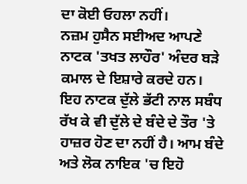ਦਾ ਕੋਈ ਓਹਲਾ ਨਹੀਂ।
ਨਜ਼ਮ ਹੁਸੈਨ ਸਈਅਦ ਆਪਣੇ ਨਾਟਕ 'ਤਖਤ ਲਾਹੌਰ' ਅੰਦਰ ਬੜੇ ਕਮਾਲ ਦੇ ਇਸ਼ਾਰੇ ਕਰਦੇ ਹਨ। ਇਹ ਨਾਟਕ ਦੁੱਲੇ ਭੱਟੀ ਨਾਲ ਸਬੰਧ ਰੱਖ ਕੇ ਵੀ ਦੁੱਲੇ ਦੇ ਬੰਦੇ ਦੇ ਤੌਰ 'ਤੇ ਹਾਜ਼ਰ ਹੋਣ ਦਾ ਨਹੀਂ ਹੈ। ਆਮ ਬੰਦੇ ਅਤੇ ਲੋਕ ਨਾਇਕ 'ਚ ਇਹੋ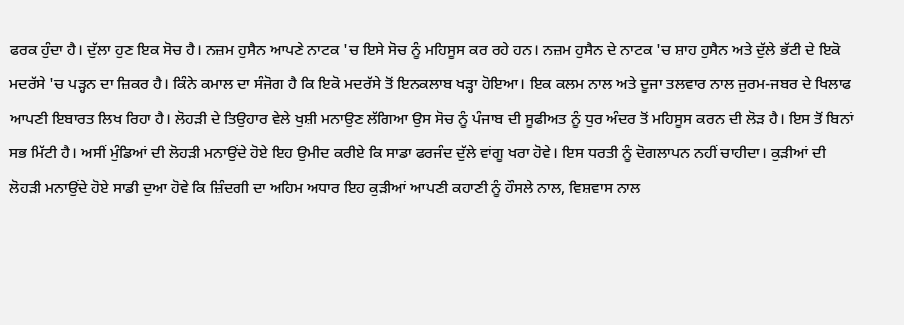ਫਰਕ ਹੁੰਦਾ ਹੈ। ਦੁੱਲਾ ਹੁਣ ਇਕ ਸੋਚ ਹੈ। ਨਜ਼ਮ ਹੁਸੈਨ ਆਪਣੇ ਨਾਟਕ 'ਚ ਇਸੇ ਸੋਚ ਨੂੰ ਮਹਿਸੂਸ ਕਰ ਰਹੇ ਹਨ। ਨਜ਼ਮ ਹੁਸੈਨ ਦੇ ਨਾਟਕ 'ਚ ਸ਼ਾਹ ਹੁਸੈਨ ਅਤੇ ਦੁੱਲੇ ਭੱਟੀ ਦੇ ਇਕੋ ਮਦਰੱਸੇ 'ਚ ਪੜ੍ਹਨ ਦਾ ਜ਼ਿਕਰ ਹੈ। ਕਿੰਨੇ ਕਮਾਲ ਦਾ ਸੰਜੋਗ ਹੈ ਕਿ ਇਕੋ ਮਦਰੱਸੇ ਤੋਂ ਇਨਕਲਾਬ ਖੜ੍ਹਾ ਹੋਇਆ। ਇਕ ਕਲਮ ਨਾਲ ਅਤੇ ਦੂਜਾ ਤਲਵਾਰ ਨਾਲ ਜੁਰਮ-ਜਬਰ ਦੇ ਖਿਲਾਫ ਆਪਣੀ ਇਬਾਰਤ ਲਿਖ ਰਿਹਾ ਹੈ। ਲੋਹੜੀ ਦੇ ਤਿਉਹਾਰ ਵੇਲੇ ਖੁਸ਼ੀ ਮਨਾਉਣ ਲੱਗਿਆ ਉਸ ਸੋਚ ਨੂੰ ਪੰਜਾਬ ਦੀ ਸੂਫੀਅਤ ਨੂੰ ਧੁਰ ਅੰਦਰ ਤੋਂ ਮਹਿਸੂਸ ਕਰਨ ਦੀ ਲੋੜ ਹੈ। ਇਸ ਤੋਂ ਬਿਨਾਂ ਸਭ ਮਿੱਟੀ ਹੈ। ਅਸੀਂ ਮੁੰਡਿਆਂ ਦੀ ਲੋਹੜੀ ਮਨਾਉਂਦੇ ਹੋਏ ਇਹ ਉਮੀਦ ਕਰੀਏ ਕਿ ਸਾਡਾ ਫਰਜੰਦ ਦੁੱਲੇ ਵਾਂਗੂ ਖਰਾ ਹੋਵੇ। ਇਸ ਧਰਤੀ ਨੂੰ ਦੋਗਲਾਪਨ ਨਹੀਂ ਚਾਹੀਦਾ। ਕੁੜੀਆਂ ਦੀ ਲੋਹੜੀ ਮਨਾਉਂਦੇ ਹੋਏ ਸਾਡੀ ਦੁਆ ਹੋਵੇ ਕਿ ਜ਼ਿੰਦਗੀ ਦਾ ਅਹਿਮ ਅਧਾਰ ਇਹ ਕੁੜੀਆਂ ਆਪਣੀ ਕਹਾਣੀ ਨੂੰ ਹੌਸਲੇ ਨਾਲ, ਵਿਸ਼ਵਾਸ ਨਾਲ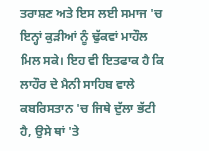ਤਰਾਸ਼ਣ ਅਤੇ ਇਸ ਲਈ ਸਮਾਜ 'ਚ ਇਨ੍ਹਾਂ ਕੁੜੀਆਂ ਨੂੰ ਢੁੱਕਵਾਂ ਮਾਹੌਲ ਮਿਲ ਸਕੇ। ਇਹ ਵੀ ਇਤਫਾਕ ਹੈ ਕਿ ਲਾਹੌਰ ਦੇ ਮੈਨੀ ਸਾਹਿਬ ਵਾਲੇ ਕਬਰਿਸਤਾਨ 'ਚ ਜਿਥੇ ਦੁੱਲਾ ਭੱਟੀ ਹੈ, ਉਸੇ ਥਾਂ 'ਤੇ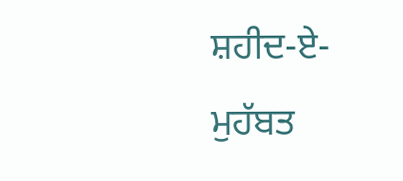ਸ਼ਹੀਦ-ਏ-ਮੁਹੱਬਤ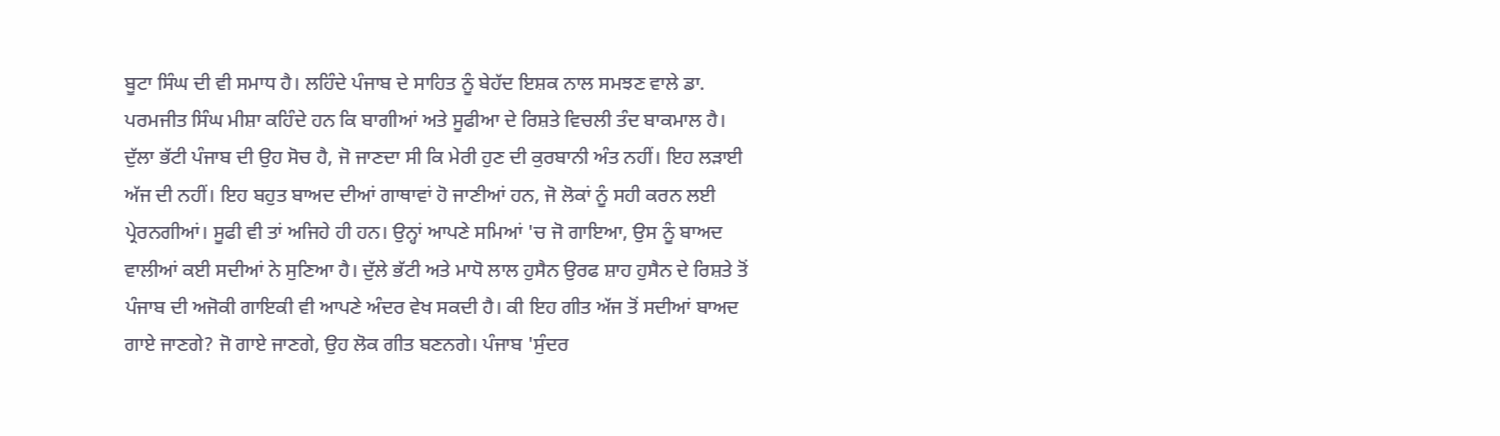ਬੂਟਾ ਸਿੰਘ ਦੀ ਵੀ ਸਮਾਧ ਹੈ। ਲਹਿੰਦੇ ਪੰਜਾਬ ਦੇ ਸਾਹਿਤ ਨੂੰ ਬੇਹੱਦ ਇਸ਼ਕ ਨਾਲ ਸਮਝਣ ਵਾਲੇ ਡਾ. ਪਰਮਜੀਤ ਸਿੰਘ ਮੀਸ਼ਾ ਕਹਿੰਦੇ ਹਨ ਕਿ ਬਾਗੀਆਂ ਅਤੇ ਸੂਫੀਆ ਦੇ ਰਿਸ਼ਤੇ ਵਿਚਲੀ ਤੰਦ ਬਾਕਮਾਲ ਹੈ।
ਦੁੱਲਾ ਭੱਟੀ ਪੰਜਾਬ ਦੀ ਉਹ ਸੋਚ ਹੈ, ਜੋ ਜਾਣਦਾ ਸੀ ਕਿ ਮੇਰੀ ਹੁਣ ਦੀ ਕੁਰਬਾਨੀ ਅੰਤ ਨਹੀਂ। ਇਹ ਲੜਾਈ ਅੱਜ ਦੀ ਨਹੀਂ। ਇਹ ਬਹੁਤ ਬਾਅਦ ਦੀਆਂ ਗਾਥਾਵਾਂ ਹੋ ਜਾਣੀਆਂ ਹਨ, ਜੋ ਲੋਕਾਂ ਨੂੰ ਸਹੀ ਕਰਨ ਲਈ ਪ੍ਰੇਰਨਗੀਆਂ। ਸੂਫੀ ਵੀ ਤਾਂ ਅਜਿਹੇ ਹੀ ਹਨ। ਉਨ੍ਹਾਂ ਆਪਣੇ ਸਮਿਆਂ 'ਚ ਜੋ ਗਾਇਆ, ਉਸ ਨੂੰ ਬਾਅਦ ਵਾਲੀਆਂ ਕਈ ਸਦੀਆਂ ਨੇ ਸੁਣਿਆ ਹੈ। ਦੁੱਲੇ ਭੱਟੀ ਅਤੇ ਮਾਧੋ ਲਾਲ ਹੁਸੈਨ ਉਰਫ ਸ਼ਾਹ ਹੁਸੈਨ ਦੇ ਰਿਸ਼ਤੇ ਤੋਂ ਪੰਜਾਬ ਦੀ ਅਜੋਕੀ ਗਾਇਕੀ ਵੀ ਆਪਣੇ ਅੰਦਰ ਵੇਖ ਸਕਦੀ ਹੈ। ਕੀ ਇਹ ਗੀਤ ਅੱਜ ਤੋਂ ਸਦੀਆਂ ਬਾਅਦ ਗਾਏ ਜਾਣਗੇ? ਜੋ ਗਾਏ ਜਾਣਗੇ, ਉਹ ਲੋਕ ਗੀਤ ਬਣਨਗੇ। ਪੰਜਾਬ 'ਸੁੰਦਰ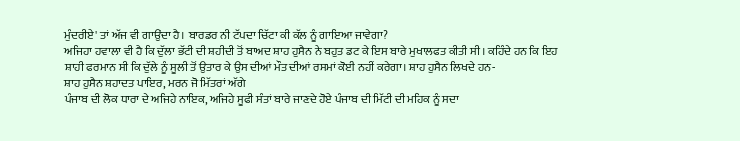ਮੁੰਦਰੀਏ' ਤਾਂ ਅੱਜ ਵੀ ਗਾਉਂਦਾ ਹੈ। ਬਾਰਡਰ ਨੀ ਟੱਪਦਾ ਚਿੱਟਾ ਕੀ ਕੱਲ ਨੂੰ ਗਾਇਆ ਜਾਵੇਗਾ?
ਅਜਿਹਾ ਹਵਾਲਾ ਵੀ ਹੈ ਕਿ ਦੁੱਲਾ ਭੱਟੀ ਦੀ ਸ਼ਹੀਦੀ ਤੋਂ ਬਾਅਦ ਸ਼ਾਹ ਹੁਸੈਨ ਨੇ ਬਹੁਤ ਡਟ ਕੇ ਇਸ ਬਾਰੇ ਮੁਖਾਲਫਤ ਕੀਤੀ ਸੀ। ਕਹਿੰਦੇ ਹਨ ਕਿ ਇਹ ਸ਼ਾਹੀ ਫਰਮਾਨ ਸੀ ਕਿ ਦੁੱਲੇ ਨੂੰ ਸੂਲੀ ਤੋਂ ਉਤਾਰ ਕੇ ਉਸ ਦੀਆਂ ਮੌਤ ਦੀਆਂ ਰਸਮਾਂ ਕੋਈ ਨਹੀਂ ਕਰੇਗਾ। ਸ਼ਾਹ ਹੁਸੈਨ ਲਿਖਦੇ ਹਨ-
ਸ਼ਾਹ ਹੁਸੈਨ ਸ਼ਹਾਦਤ ਪਾਇਰ, ਮਰਨ ਜੋ ਮਿੱਤਰਾਂ ਅੱਗੇ
ਪੰਜਾਬ ਦੀ ਲੋਕ ਧਾਰਾ ਦੇ ਅਜਿਹੇ ਨਾਇਕ, ਅਜਿਹੇ ਸੂਫੀ ਸੰਤਾਂ ਬਾਰੇ ਜਾਣਦੇ ਹੋਏ ਪੰਜਾਬ ਦੀ ਮਿੱਟੀ ਦੀ ਮਹਿਕ ਨੂੰ ਸਦਾ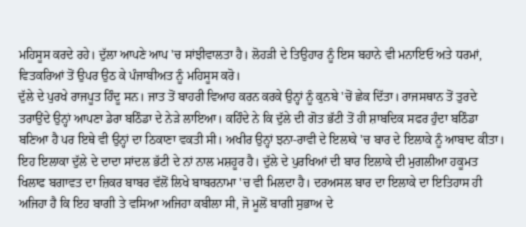ਮਹਿਸੂਸ ਕਰਦੇ ਰਹੇ। ਦੁੱਲਾ ਆਪਣੇ ਆਪ 'ਚ ਸਾਂਝੀਵਾਲਤਾ ਹੈ। ਲੋਹੜੀ ਦੇ ਤਿਉਹਾਰ ਨੂੰ ਇਸ ਬਹਾਨੇ ਵੀ ਮਨਾਇਓ ਅਤੇ ਧਰਮਾਂ, ਵਿਤਕਰਿਆਂ ਤੋਂ ਉਪਰ ਉਠ ਕੇ ਪੰਜਾਬੀਅਤ ਨੂੰ ਮਹਿਸੂਸ ਕਰੋ।
ਦੁੱਲੇ ਦੇ ਪੁਰਖੇ ਰਾਜਪੂਤ ਹਿੰਦੂ ਸਨ। ਜਾਤ ਤੋਂ ਬਾਹਰੀ ਵਿਆਹ ਕਰਨ ਕਰਕੇ ਉਨ੍ਹਾਂ ਨੂੰ ਕੁਨਬੇ 'ਚੋਂ ਛੇਕ ਦਿੱਤਾ। ਰਾਜਸਥਾਨ ਤੋਂ ਤੁਰਦੇ ਤਰਾਉਂਦੇ ਉਨ੍ਹਾਂ ਆਪਣਾ ਡੇਰਾ ਬਠਿੰਡਾ ਦੇ ਨੇੜੇ ਲਾਇਆ। ਕਹਿੰਦੇ ਨੇ ਕਿ ਦੁੱਲੇ ਦੀ ਗੋਤ ਭੱਟੀ ਤੋਂ ਹੀ ਸ਼ਾਬਦਿਕ ਸਫਰ ਹੁੰਦਾ ਬਠਿੰਡਾ ਬਣਿਆ ਹੈ ਪਰ ਇਥੇ ਵੀ ਉਨ੍ਹਾਂ ਦਾ ਠਿਕਾਣਾ ਵਕਤੀ ਸੀ। ਅਖੀਰ ਉਨ੍ਹਾਂ ਝਨਾ-ਰਾਵੀ ਦੇ ਇਲਾਕੇ 'ਚ ਬਾਰ ਦੇ ਇਲਾਕੇ ਨੂੰ ਆਬਾਦ ਕੀਤਾ। ਇਹ ਇਲਾਕਾ ਦੁੱਲੇ ਦੇ ਦਾਦਾ ਸਾਂਦਲ ਭੱਟੀ ਦੇ ਨਾਂ ਨਾਲ ਮਸ਼ਹੂਰ ਹੈ। ਦੁੱਲੇ ਦੇ ਪੁਰਖਿਆਂ ਦੀ ਬਾਰ ਇਲਾਕੇ ਦੀ ਮੁਗਲੀਆ ਹਕੂਮਤ ਖਿਲਾਫ ਬਗਾਵਤ ਦਾ ਜ਼ਿਕਰ ਬਾਬਰ ਵੱਲੋਂ ਲਿਖੇ ਬਾਬਰਨਾਮਾ 'ਚ ਵੀ ਮਿਲਦਾ ਹੈ। ਦਰਅਸਲ ਬਾਰ ਦਾ ਇਲਾਕੇ ਦਾ ਇਤਿਹਾਸ ਹੀ ਅਜਿਹਾ ਹੈ ਕਿ ਇਹ ਬਾਗੀ ਤੇ ਵਸਿਆ ਅਜਿਹਾ ਕਬੀਲਾ ਸੀ, ਜੋ ਮੂਲੋਂ ਬਾਗੀ ਸੁਭਾਅ ਦੇ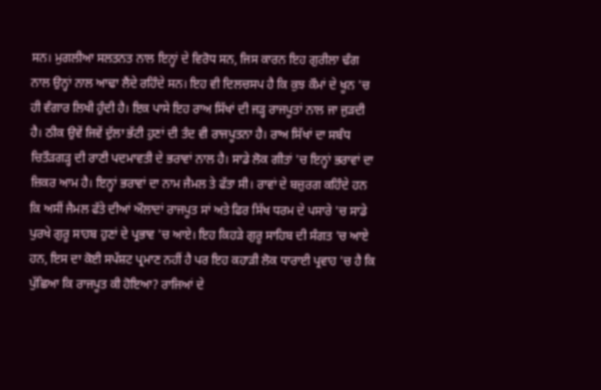ਸਨ। ਮੁਗਲੀਆ ਸਲਤਨਤ ਨਾਲ ਇਨ੍ਹਾਂ ਦੇ ਵਿਰੋਧ ਸਨ, ਜਿਸ ਕਾਰਨ ਇਹ ਗੁਰੀਲਾ ਢੰਗ ਨਾਲ ਉਨ੍ਹਾਂ ਨਾਲ ਆਢਾ ਲੈਂਦੇ ਰਹਿੰਦੇ ਸਨ। ਇਹ ਵੀ ਦਿਲਚਸਪ ਹੈ ਕਿ ਕੁਝ ਕੌਮਾਂ ਦੇ ਖੂਨ 'ਚ ਹੀ ਵੰਗਾਰ ਲਿਖੀ ਹੁੰਦੀ ਹੈ। ਇਕ ਪਾਸੇ ਇਹ ਰਾਅ ਸਿੱਖਾਂ ਦੀ ਜੜ੍ਹ ਰਾਜਪੂਤਾਂ ਨਾਲ ਜਾ ਜੁੜਦੀ ਹੈ। ਠੀਕ ਉਵੇਂ ਜਿਵੇਂ ਦੁੱਲਾ ਭੱਟੀ ਹੁਣਾਂ ਦੀ ਤੰਦ ਵੀ ਰਾਜਪੂਤਨਾ ਹੈ। ਰਾਅ ਸਿੱਖਾਂ ਦਾ ਸਬੰਧ ਚਿਤੌੜਗੜ੍ਹ ਦੀ ਰਾਣੀ ਪਦਮਾਵਤੀ ਦੇ ਭਰਾਵਾਂ ਨਾਲ ਹੈ। ਸਾਡੇ ਲੋਕ ਗੀਤਾਂ 'ਚ ਇਨ੍ਹਾਂ ਭਰਾਵਾਂ ਦਾ ਜ਼ਿਕਰ ਆਮ ਹੈ। ਇਨ੍ਹਾਂ ਭਰਾਵਾਂ ਦਾ ਨਾਮ ਜੈਮਲ ਤੇ ਫੱਤਾ ਸੀ। ਰਾਵਾਂ ਦੇ ਬਜ਼ੁਰਗ ਕਹਿੰਦੇ ਹਨ ਕਿ ਅਸੀਂ ਜੈਮਲ ਫੱਤੇ ਦੀਆਂ ਔਲਾਦਾਂ ਰਾਜਪੂਤ ਸਾਂ ਅਤੇ ਫਿਰ ਸਿੱਖ ਧਰਮ ਦੇ ਪਸਾਰੇ 'ਚ ਸਾਡੇ ਪੁਰਖੇ ਗੁਰੂ ਸਾਹਬ ਹੁਣਾਂ ਦੇ ਪ੍ਰਭਾਵ 'ਚ ਆਏ। ਇਹ ਕਿਹੜੇ ਗੁਰੂ ਸਾਹਿਬ ਦੀ ਸੰਗਤ 'ਚ ਆਏ ਹਨ, ਇਸ ਦਾ ਕੋਈ ਸਪੱਸ਼ਟ ਪ੍ਰਮਾਣ ਨਹੀਂ ਹੈ ਪਰ ਇਹ ਕਹਾੜੀ ਲੋਕ ਧਾਰਾਈ ਪ੍ਰਵਾਹ 'ਚ ਹੈ ਕਿ ਪੁੱਛਿਆ ਕਿ ਰਾਜਪੂਤ ਕੀ ਹੋਇਆ? ਰਾਜਿਆਂ ਦੇ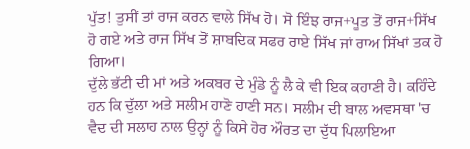ਪੁੱਤ! ਤੁਸੀਂ ਤਾਂ ਰਾਜ ਕਰਨ ਵਾਲੇ ਸਿੱਖ ਹੋ। ਸੋ ਇੰਝ ਰਾਜ+ਪੂਤ ਤੋਂ ਰਾਜ+ਸਿੱਖ ਹੋ ਗਏ ਅਤੇ ਰਾਜ ਸਿੱਖ ਤੋਂ ਸ਼ਾਬਦਿਕ ਸਫਰ ਰਾਏ ਸਿੱਖ ਜਾਂ ਰਾਅ ਸਿੱਖਾਂ ਤਕ ਹੋ ਗਿਆ।
ਦੁੱਲੇ ਭੱਟੀ ਦੀ ਮਾਂ ਅਤੇ ਅਕਬਰ ਦੇ ਮੁੰਡੇ ਨੂੰ ਲੈ ਕੇ ਵੀ ਇਕ ਕਹਾਣੀ ਹੈ। ਕਹਿੰਦੇ ਹਨ ਕਿ ਦੁੱਲਾ ਅਤੇ ਸਲੀਮ ਹਾਣੋ ਹਾਣੀ ਸਨ। ਸਲੀਮ ਦੀ ਬਾਲ ਅਵਸਥਾ 'ਚ ਵੈਦ ਦੀ ਸਲਾਹ ਨਾਲ ਉਨ੍ਹਾਂ ਨੂੰ ਕਿਸੇ ਹੋਰ ਔਰਤ ਦਾ ਦੁੱਧ ਪਿਲਾਇਆ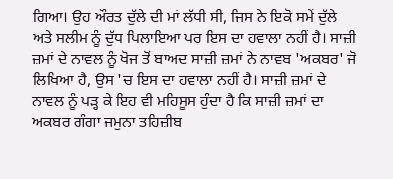ਗਿਆ। ਉਹ ਔਰਤ ਦੁੱਲੇ ਦੀ ਮਾਂ ਲੱਧੀ ਸੀ, ਜਿਸ ਨੇ ਇਕੋ ਸਮੇਂ ਦੁੱਲੇ ਅਤੇ ਸਲੀਮ ਨੂੰ ਦੁੱਧ ਪਿਲਾਇਆ ਪਰ ਇਸ ਦਾ ਹਵਾਲਾ ਨਹੀਂ ਹੈ। ਸਾਜ਼ੀ ਜ਼ਮਾਂ ਦੇ ਨਾਵਲ ਨੂੰ ਖੋਜ ਤੋਂ ਬਾਅਦ ਸਾਜ਼ੀ ਜ਼ਮਾਂ ਨੇ ਨਾਵਬ 'ਅਕਬਰ' ਜੋ ਲਿਖਿਆ ਹੈ, ਉਸ 'ਚ ਇਸ ਦਾ ਹਵਾਲਾ ਨਹੀਂ ਹੈ। ਸਾਜ਼ੀ ਜ਼ਮਾਂ ਦੇ ਨਾਵਲ ਨੂੰ ਪੜ੍ਹ ਕੇ ਇਹ ਵੀ ਮਹਿਸੂਸ ਹੁੰਦਾ ਹੈ ਕਿ ਸਾਜ਼ੀ ਜ਼ਮਾਂ ਦਾ ਅਕਬਰ ਗੰਗਾ ਜਮੁਨਾ ਤਹਿਜ਼ੀਬ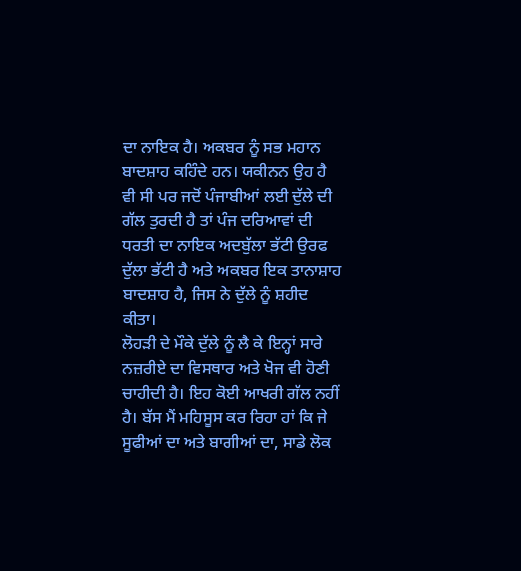ਦਾ ਨਾਇਕ ਹੈ। ਅਕਬਰ ਨੂੰ ਸਭ ਮਹਾਨ ਬਾਦਸ਼ਾਹ ਕਹਿੰਦੇ ਹਨ। ਯਕੀਨਨ ਉਹ ਹੈ ਵੀ ਸੀ ਪਰ ਜਦੋਂ ਪੰਜਾਬੀਆਂ ਲਈ ਦੁੱਲੇ ਦੀ ਗੱਲ ਤੁਰਦੀ ਹੈ ਤਾਂ ਪੰਜ ਦਰਿਆਵਾਂ ਦੀ ਧਰਤੀ ਦਾ ਨਾਇਕ ਅਦਬੁੱਲਾ ਭੱਟੀ ਉਰਫ ਦੁੱਲਾ ਭੱਟੀ ਹੈ ਅਤੇ ਅਕਬਰ ਇਕ ਤਾਨਾਸ਼ਾਹ ਬਾਦਸ਼ਾਹ ਹੈ, ਜਿਸ ਨੇ ਦੁੱਲੇ ਨੂੰ ਸ਼ਹੀਦ ਕੀਤਾ।
ਲੋਹੜੀ ਦੇ ਮੌਕੇ ਦੁੱਲੇ ਨੂੰ ਲੈ ਕੇ ਇਨ੍ਹਾਂ ਸਾਰੇ ਨਜ਼ਰੀਏ ਦਾ ਵਿਸਥਾਰ ਅਤੇ ਖੋਜ ਵੀ ਹੋਣੀ ਚਾਹੀਦੀ ਹੈ। ਇਹ ਕੋਈ ਆਖਰੀ ਗੱਲ ਨਹੀਂ ਹੈ। ਬੱਸ ਮੈਂ ਮਹਿਸੂਸ ਕਰ ਰਿਹਾ ਹਾਂ ਕਿ ਜੇ ਸੂਫੀਆਂ ਦਾ ਅਤੇ ਬਾਗੀਆਂ ਦਾ, ਸਾਡੇ ਲੋਕ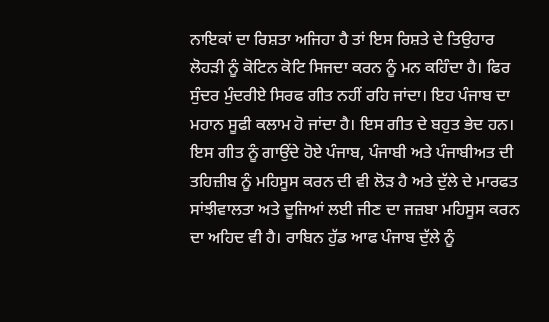ਨਾਇਕਾਂ ਦਾ ਰਿਸ਼ਤਾ ਅਜਿਹਾ ਹੈ ਤਾਂ ਇਸ ਰਿਸ਼ਤੇ ਦੇ ਤਿਉਹਾਰ ਲੋਹੜੀ ਨੂੰ ਕੋਟਿਨ ਕੋਟਿ ਸਿਜਦਾ ਕਰਨ ਨੂੰ ਮਨ ਕਹਿੰਦਾ ਹੈ। ਫਿਰ ਸੁੰਦਰ ਮੁੰਦਰੀਏ ਸਿਰਫ ਗੀਤ ਨਹੀਂ ਰਹਿ ਜਾਂਦਾ। ਇਹ ਪੰਜਾਬ ਦਾ ਮਹਾਨ ਸੂਫੀ ਕਲਾਮ ਹੋ ਜਾਂਦਾ ਹੈ। ਇਸ ਗੀਤ ਦੇ ਬਹੁਤ ਭੇਦ ਹਨ। ਇਸ ਗੀਤ ਨੂੰ ਗਾਉਂਦੇ ਹੋਏ ਪੰਜਾਬ, ਪੰਜਾਬੀ ਅਤੇ ਪੰਜਾਬੀਅਤ ਦੀ ਤਹਿਜ਼ੀਬ ਨੂੰ ਮਹਿਸੂਸ ਕਰਨ ਦੀ ਵੀ ਲੋੜ ਹੈ ਅਤੇ ਦੁੱਲੇ ਦੇ ਮਾਰਫਤ ਸਾਂਝੀਵਾਲਤਾ ਅਤੇ ਦੂਜਿਆਂ ਲਈ ਜੀਣ ਦਾ ਜਜ਼ਬਾ ਮਹਿਸੂਸ ਕਰਨ ਦਾ ਅਹਿਦ ਵੀ ਹੈ। ਰਾਬਿਨ ਹੁੱਡ ਆਫ ਪੰਜਾਬ ਦੁੱਲੇ ਨੂੰ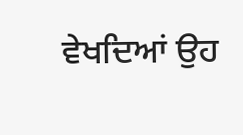ਵੇਖਦਿਆਂ ਉਹ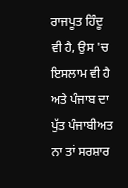ਰਾਜਪੂਤ ਹਿੰਦੂ ਵੀ ਹੈ, ਉਸ 'ਚ ਇਸਲਾਮ ਵੀ ਹੈ ਅਤੇ ਪੰਜਾਬ ਦਾ ਪੁੱਤ ਪੰਜਾਬੀਅਤ ਨਾ ਤਾਂ ਸਰਸ਼ਾਰ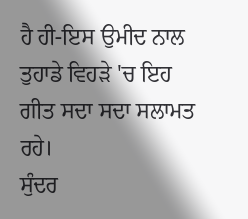ਹੈ ਹੀ-ਇਸ ਉਮੀਦ ਨਾਲ ਤੁਹਾਡੇ ਵਿਹੜੇ 'ਚ ਇਹ ਗੀਤ ਸਦਾ ਸਦਾ ਸਲਾਮਤ ਰਹੇ।
ਸੁੰਦਰ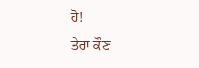ਹੋ!
ਤੇਰਾ ਕੌਣ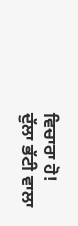ਵਿਚਾਰਾ ਹੋ!
ਦੁੱਲਾ ਭੱਟੀ ਵਾਲਾ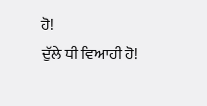ਹੋ!
ਦੁੱਲੇ ਧੀ ਵਿਆਹੀ ਹੋ!